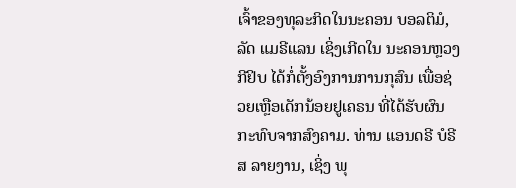ເຈົ້າຂອງທຸລະກິດໃນນະຄອນ ບອລຕິມໍ, ລັດ ແມຣີແລນ ເຊິ່ງເກີດໃນ ນະຄອນຫຼວງ ກີຢິບ ໄດ້ກໍ່ຕັ້ງອົງການການກຸສົນ ເພື່ອຊ່ວຍເຫຼືອເດັກນ້ອຍຢູເຄຣນ ທີ່ໄດ້ຮັບຜົນ ກະທົບຈາກສົງຄາມ. ທ່ານ ແອນດຣີ ບໍຣີສ ລາຍງານ, ເຊິ່ງ ພຸ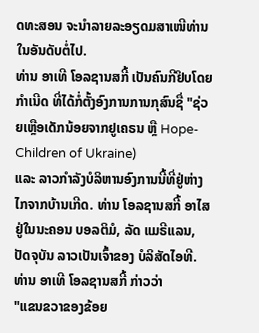ດທະສອນ ຈະນຳລາຍລະອຽດມສາເໜີທ່ານໃນອັນດັບຕໍ່ໄປ.
ທ່ານ ອາເທີ ໂອລຊານສກີ້ ເປັນຄົນກີຢິບໂດຍກຳເນີດ ທີ່ໄດ້ກໍ່ຕັ້ງອົງການການກຸສົນຊື່ "ຊ່ວຍເຫຼືອເດັກນ້ອຍຈາກຢູເຄຣນ ຫຼື Hope-Children of Ukraine)
ແລະ ລາວກຳລັງບໍລິຫານອົງການນີ້ທີ່ຢູ່ຫ່າງໄກຈາກບ້ານເກີດ. ທ່ານ ໂອລຊານສກີ້ ອາໄສຢູ່ໃນນະຄອນ ບອລຕິມໍ, ລັດ ແມຣີແລນ, ປັດຈຸບັນ ລາວເປັນເຈົ້າຂອງ ບໍລິສັດໄອທີ.
ທ່ານ ອາເທີ ໂອລຊານສກີ້ ກ່າວວ່າ
"ແຂນຂວາຂອງຂ້ອຍ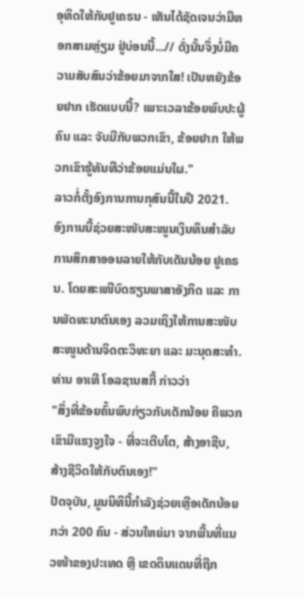ອຸທິດໃຫ້ກັບຢູເຄຣນ - ເຫັນໄດ້ຊັດເຈນວ່າມີຫອກສາມຫຼ່ຽມ ຢູ່ບ່ອນນີ້...// ດັ່ງນັ້ນຈຶ່ງບໍ່ມີຄວາມສັບສົນວ່າຂ້ອຍມາຈາກໃສ! ເປັນຫຍັງຂ້ອຍຢາກ ເຮັດແບບນີ້? ເພາະເວລາຂ້ອຍພົບປະຜູ້ຄົນ ແລະ ຈັບມືກັບພວກເຂົາ, ຂ້ອຍຢາກ ໃຫ້ພວກເຂົາຮູ້ທັນທີວ່າຂ້ອຍແມ່ນໃຜ."
ລາວກໍ່ຕັ້ງອົງການການກຸສົນນີ້ໃນປີ 2021.
ອົງການນີ້ຊ່ວຍສະໜັບສະໜູນເງິນທຶນສຳລັບການສຶກສາອອນລາຍໃຫ້ກັບເດັນນ້ອຍ ຢູເຄຣນ. ໂດຍສະເໜີບົດຮຽນພາສາອັງກິດ ແລະ ການພັດທະນາຕົນເອງ ລວມເຖິງໃຫ້ການສະໜັບສະໜູນດ້ານຈິດຕະວິທະຍາ ແລະ ມະນຸດສະທຳ.
ທ່ານ ອາເທີ ໂອລຊານສກີ້ ກ່າວວ່າ
"ສິ່ງທີ່ຂ້ອຍຄົ້ນພົບກ່ຽວກັບເດັກນ້ອຍ ຄືພວກເຂົາມີແຮງຈູງໃຈ - ທີ່ຈະເຕີບໂຕ, ສ້າງອາຊີບ, ສ້າງຊີວິດໃຫ້ກັບຕົນເອງ!"
ປັດຈຸບັນ, ມູນນິທິນີ້ກຳລັງຊ່ວຍເຫຼືອເດັກນ້ອຍກວ່າ 200 ຄົນ - ສ່ວນໃຫຍ່ມາ ຈາກພື້ນທີ່ແນວໜ້າຂອງປະເທດ ຫຼື ເຂດດິນແດນທີ່ຖືກ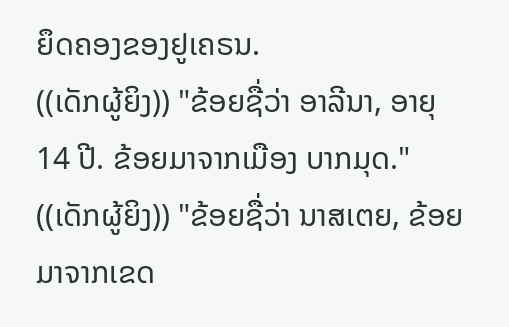ຍຶດຄອງຂອງຢູເຄຣນ.
((ເດັກຜູ້ຍິງ)) "ຂ້ອຍຊື່ວ່າ ອາລີນາ, ອາຍຸ 14 ປີ. ຂ້ອຍມາຈາກເມືອງ ບາກມຸດ."
((ເດັກຜູ້ຍິງ)) "ຂ້ອຍຊື່ວ່າ ນາສເຕຍ, ຂ້ອຍມາຈາກເຂດ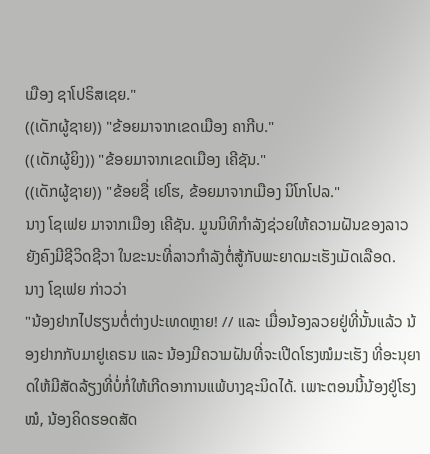ເມືອງ ຊາໂປຣິສເຊຍ."
((ເດັກຜູ້ຊາຍ)) "ຂ້ອຍມາຈາກເຂດເມືອງ ຄາກີບ."
((ເດັກຜູ້ຍິງ)) "ຂ້ອຍມາຈາກເຂດເມືອງ ເຄີຊັນ."
((ເດັກຜູ້ຊາຍ)) "ຂ້ອຍຊື່ ເຢໂຮ, ຂ້ອຍມາຈາກເມືອງ ນິໂກໂປລ."
ນາງ ໂຊເຟຍ ມາຈາກເມືອງ ເຄີຊັນ. ມູນນິທິກຳລັງຊ່ວຍໃຫ້ຄວາມຝັນຂອງລາວ ຍັງຄົງມີຊີວິດຊີວາ ໃນຂະນະທີ່ລາວກຳລັງຕໍ່ສູ້ກັບພະຍາດມະເຮັງເມັດເລືອດ.
ນາງ ໂຊເຟຍ ກ່າວວ່າ
"ນ້ອງຢາກໄປຮຽນຕໍ່ຕ່າງປະເທດຫຼາຍ! // ແລະ ເມື່ອນ້ອງລວຍຢູ່ທີ່ນັ້ນແລ້ວ ນ້ອງຢາກກັບມາຢູເຄຣນ ແລະ ນ້ອງມີຄວາມຝັນທີ່ຈະເປີດໂຮງໝໍມະເຮັງ ທີ່ອະນຸຍາດໃຫ້ມີສັດລ້ຽງທີ່ບໍ່ກໍ່ໃຫ້ເກີດອາການແພ້ບາງຊະນິດໄດ້. ເພາະຕອນນີ້ນ້ອງຢູ່ໂຮງໝໍ, ນ້ອງຄິດຮອດສັດ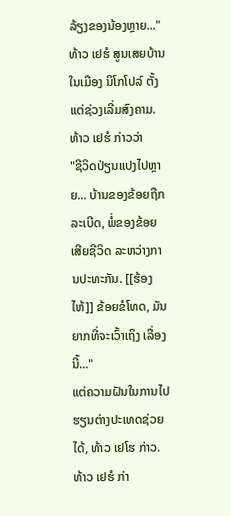ລ້ຽງຂອງນ້ອງຫຼາຍ..."
ທ້າວ ເຢຮໍ ສູນເສຍບ້ານໃນເມືອງ ນິໂກໂປລ໌ ຕັ້ງແຕ່ຊ່ວງເລີ່ມສົງຄາມ.
ທ້າວ ເຢຮໍ ກ່າວວ່າ
"ຊີວິດປ່ຽນແປງໄປຫຼາຍ... ບ້ານຂອງຂ້ອຍຖືກລະເບີດ, ພໍ່ຂອງຂ້ອຍເສີຍຊີວິດ ລະຫວ່າງການປະທະກັນ. [[ຮ້ອງໄຫ້]] ຂ້ອຍຂໍໂທດ, ມັນຍາກທີ່ຈະເວົ້າເຖິງ ເລື່ອງນີ້..."
ແຕ່ຄວາມຝັນໃນການໄປຮຽນຕ່າງປະເທດຊ່ວຍໄດ້, ທ້າວ ເຢໂຮ ກ່າວ.
ທ້າວ ເຢຮໍ ກ່າ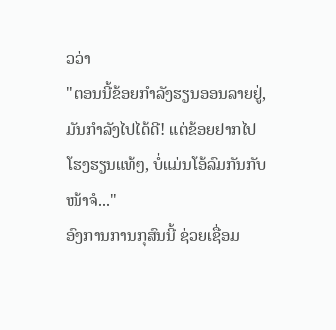ວວ່າ
"ຕອນນີ້ຂ້ອຍກຳລັງຮຽນອອນລາຍຢູ່, ມັນກຳລັງໄປໄດ້ດີ! ແຕ່ຂ້ອຍຢາກໄປ ໂຮງຮຽນແທ້ໆ, ບໍ່ແມ່ນໂອ້ລົມກັນກັບໜ້າຈໍ..."
ອົງການການກຸສົນນີ້ ຊ່ວຍເຊື່ອມ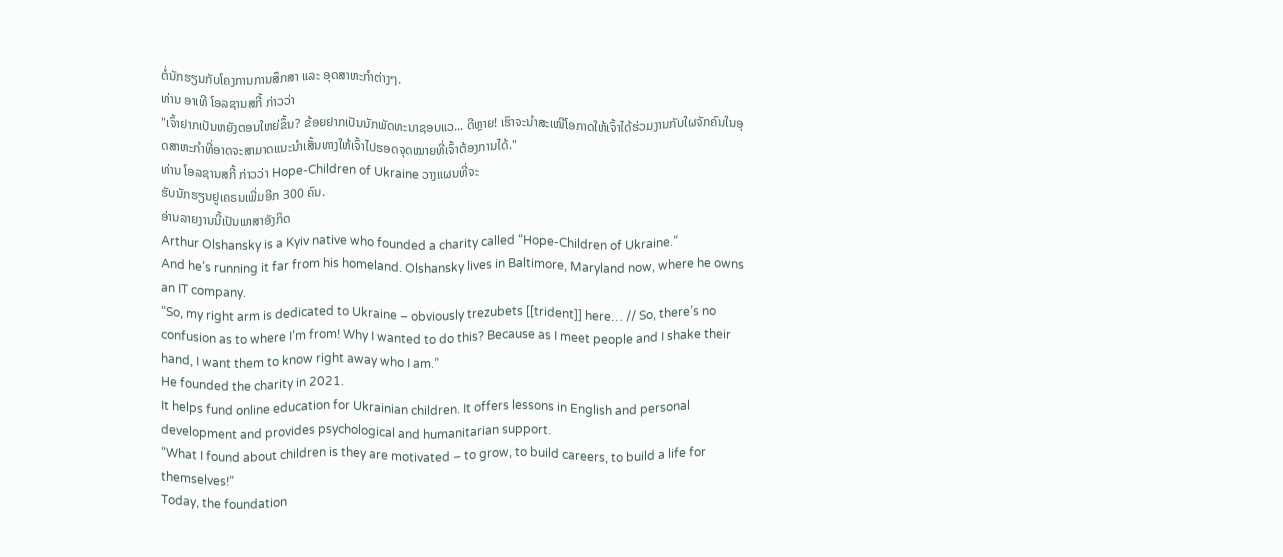ຕໍ່ນັກຮຽນກັບໂຄງການການສຶກສາ ແລະ ອຸດສາຫະກຳຕ່າງໆ.
ທ່ານ ອາເທີ ໂອລຊານສກີ້ ກ່າວວ່າ
"ເຈົ້າຢາກເປັນຫຍັງຕອນໃຫຍ່ຂຶ້ນ? ຂ້ອຍຢາກເປັນນັກພັດທະນາຊອບແວ... ດີຫຼາຍ! ເຮົາຈະນຳສະເໜີໂອກາດໃຫ້ເຈົ້າໄດ້ຮ່ວມງານກັບໃຜຈັກຄົນໃນອຸດສາຫະກຳທີ່ອາດຈະສາມາດແນະນຳເສັ້ນທາງໃຫ້ເຈົ້າໄປຮອດຈຸດໝາຍທີ່ເຈົ້າຕ້ອງການໄດ້."
ທ່ານ ໂອລຊານສກີ້ ກ່າວວ່າ Hope-Children of Ukraine ວາງແຜນທີ່ຈະ
ຮັບນັກຮຽນຢູເຄຣນເພີ່ມອີກ 300 ຄົນ.
ອ່ານລາຍງານນີ້ເປັນພາສາອັງກິດ
Arthur Olshansky is a Kyiv native who founded a charity called “Hope-Children of Ukraine.”
And he’s running it far from his homeland. Olshansky lives in Baltimore, Maryland now, where he owns an IT company.
“So, my right arm is dedicated to Ukraine – obviously trezubets [[trident]] here… // So, there’s no confusion as to where I’m from! Why I wanted to do this? Because as I meet people and I shake their hand, I want them to know right away who I am.”
He founded the charity in 2021.
It helps fund online education for Ukrainian children. It offers lessons in English and personal development and provides psychological and humanitarian support.
“What I found about children is they are motivated – to grow, to build careers, to build a life for themselves!”
Today, the foundation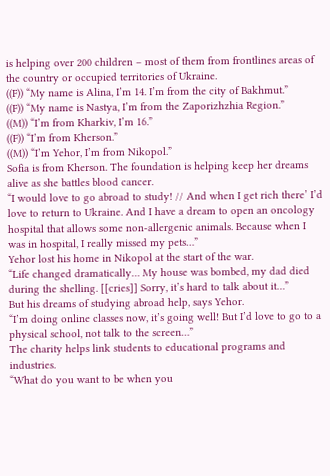is helping over 200 children – most of them from frontlines areas of the country or occupied territories of Ukraine.
((F)) “My name is Alina, I’m 14. I’m from the city of Bakhmut.”
((F)) “My name is Nastya, I’m from the Zaporizhzhia Region.”
((M)) “I’m from Kharkiv, I’m 16.”
((F)) “I’m from Kherson.”
((M)) “I’m Yehor, I’m from Nikopol.”
Sofia is from Kherson. The foundation is helping keep her dreams alive as she battles blood cancer.
“I would love to go abroad to study! // And when I get rich there’ I’d love to return to Ukraine. And I have a dream to open an oncology hospital that allows some non-allergenic animals. Because when I was in hospital, I really missed my pets…”
Yehor lost his home in Nikopol at the start of the war.
“Life changed dramatically… My house was bombed, my dad died during the shelling. [[cries]] Sorry, it’s hard to talk about it…”
But his dreams of studying abroad help, says Yehor.
“I’m doing online classes now, it’s going well! But I’d love to go to a physical school, not talk to the screen…”
The charity helps link students to educational programs and industries.
“What do you want to be when you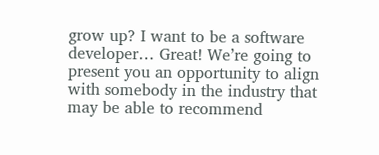grow up? I want to be a software developer… Great! We’re going to present you an opportunity to align with somebody in the industry that may be able to recommend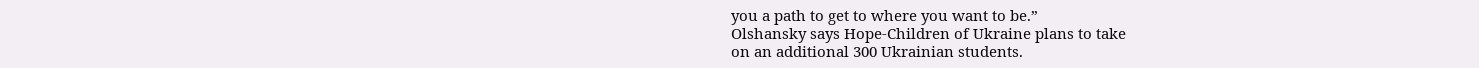you a path to get to where you want to be.”
Olshansky says Hope-Children of Ukraine plans to take
on an additional 300 Ukrainian students.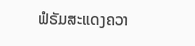ຟໍຣັມສະແດງຄວາ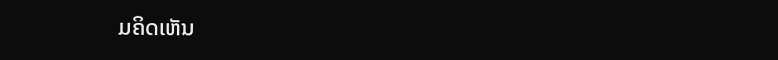ມຄິດເຫັນ